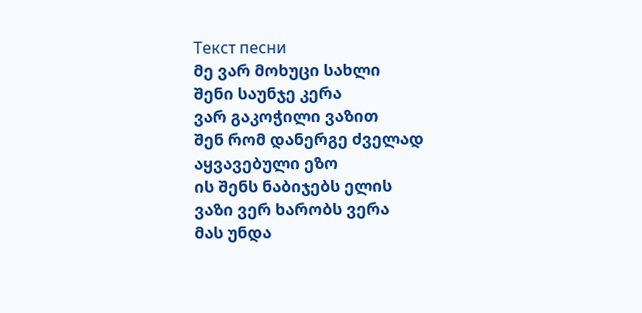Текст песни
მე ვარ მოხუცი სახლი
შენი საუნჯე კერა
ვარ გაკოჭილი ვაზით
შენ რომ დანერგე ძველად
აყვავებული ეზო
ის შენს ნაბიჯებს ელის
ვაზი ვერ ხარობს ვერა
მას უნდა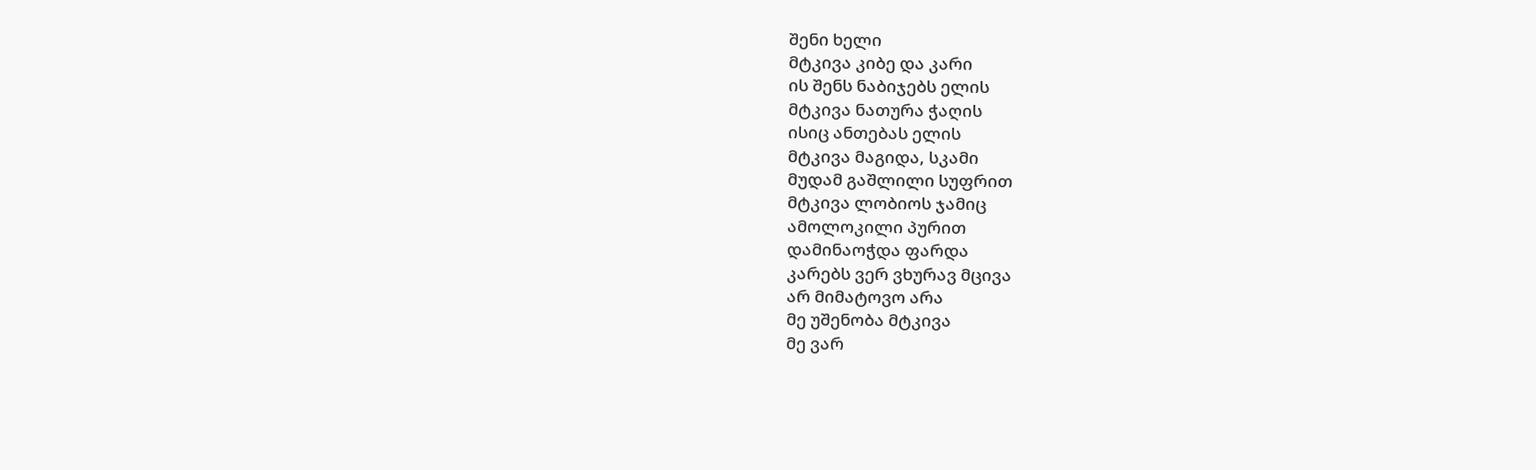შენი ხელი
მტკივა კიბე და კარი
ის შენს ნაბიჯებს ელის
მტკივა ნათურა ჭაღის
ისიც ანთებას ელის
მტკივა მაგიდა, სკამი
მუდამ გაშლილი სუფრით
მტკივა ლობიოს ჯამიც
ამოლოკილი პურით
დამინაოჭდა ფარდა
კარებს ვერ ვხურავ მცივა
არ მიმატოვო არა
მე უშენობა მტკივა
მე ვარ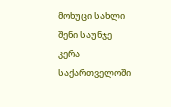მოხუცი სახლი
შენი საუნჯე კერა
საქართველოში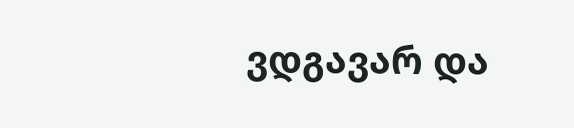ვდგავარ და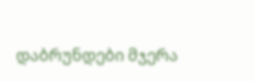დაბრუნდები მჯერა